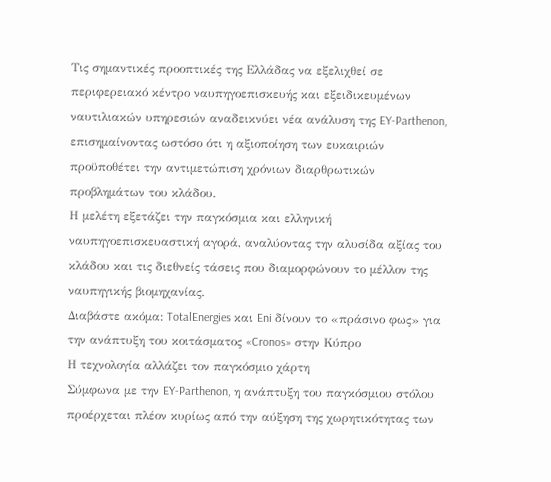Τις σημαντικές προοπτικές της Ελλάδας να εξελιχθεί σε περιφερειακό κέντρο ναυπηγοεπισκευής και εξειδικευμένων ναυτιλιακών υπηρεσιών αναδεικνύει νέα ανάλυση της EY-Parthenon, επισημαίνοντας ωστόσο ότι η αξιοποίηση των ευκαιριών προϋποθέτει την αντιμετώπιση χρόνιων διαρθρωτικών προβλημάτων του κλάδου.
Η μελέτη εξετάζει την παγκόσμια και ελληνική ναυπηγοεπισκευαστική αγορά, αναλύοντας την αλυσίδα αξίας του κλάδου και τις διεθνείς τάσεις που διαμορφώνουν το μέλλον της ναυπηγικής βιομηχανίας.
Διαβάστε ακόμα: TotalEnergies και Eni δίνουν το «πράσινο φως» για την ανάπτυξη του κοιτάσματος «Cronos» στην Κύπρο
Η τεχνολογία αλλάζει τον παγκόσμιο χάρτη
Σύμφωνα με την EY-Parthenon, η ανάπτυξη του παγκόσμιου στόλου προέρχεται πλέον κυρίως από την αύξηση της χωρητικότητας των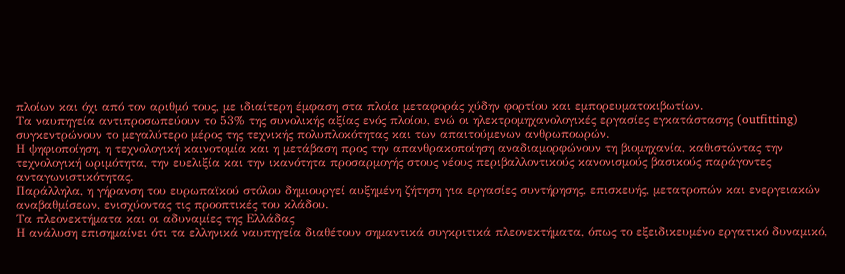πλοίων και όχι από τον αριθμό τους, με ιδιαίτερη έμφαση στα πλοία μεταφοράς χύδην φορτίου και εμπορευματοκιβωτίων.
Τα ναυπηγεία αντιπροσωπεύουν το 53% της συνολικής αξίας ενός πλοίου, ενώ οι ηλεκτρομηχανολογικές εργασίες εγκατάστασης (outfitting) συγκεντρώνουν το μεγαλύτερο μέρος της τεχνικής πολυπλοκότητας και των απαιτούμενων ανθρωποωρών.
Η ψηφιοποίηση, η τεχνολογική καινοτομία και η μετάβαση προς την απανθρακοποίηση αναδιαμορφώνουν τη βιομηχανία, καθιστώντας την τεχνολογική ωριμότητα, την ευελιξία και την ικανότητα προσαρμογής στους νέους περιβαλλοντικούς κανονισμούς βασικούς παράγοντες ανταγωνιστικότητας.
Παράλληλα, η γήρανση του ευρωπαϊκού στόλου δημιουργεί αυξημένη ζήτηση για εργασίες συντήρησης, επισκευής, μετατροπών και ενεργειακών αναβαθμίσεων, ενισχύοντας τις προοπτικές του κλάδου.
Τα πλεονεκτήματα και οι αδυναμίες της Ελλάδας
Η ανάλυση επισημαίνει ότι τα ελληνικά ναυπηγεία διαθέτουν σημαντικά συγκριτικά πλεονεκτήματα, όπως το εξειδικευμένο εργατικό δυναμικό,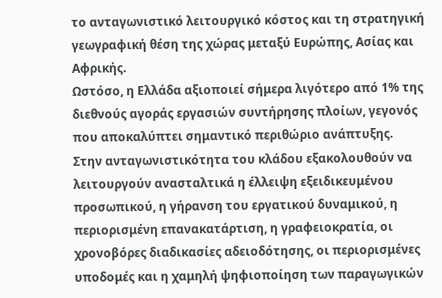το ανταγωνιστικό λειτουργικό κόστος και τη στρατηγική γεωγραφική θέση της χώρας μεταξύ Ευρώπης, Ασίας και Αφρικής.
Ωστόσο, η Ελλάδα αξιοποιεί σήμερα λιγότερο από 1% της διεθνούς αγοράς εργασιών συντήρησης πλοίων, γεγονός που αποκαλύπτει σημαντικό περιθώριο ανάπτυξης.
Στην ανταγωνιστικότητα του κλάδου εξακολουθούν να λειτουργούν ανασταλτικά η έλλειψη εξειδικευμένου προσωπικού, η γήρανση του εργατικού δυναμικού, η περιορισμένη επανακατάρτιση, η γραφειοκρατία, οι χρονοβόρες διαδικασίες αδειοδότησης, οι περιορισμένες υποδομές και η χαμηλή ψηφιοποίηση των παραγωγικών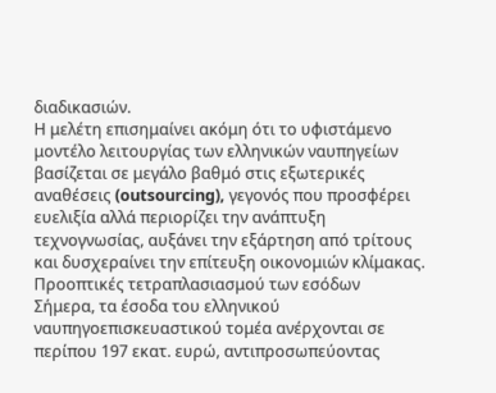διαδικασιών.
Η μελέτη επισημαίνει ακόμη ότι το υφιστάμενο μοντέλο λειτουργίας των ελληνικών ναυπηγείων βασίζεται σε μεγάλο βαθμό στις εξωτερικές αναθέσεις (outsourcing), γεγονός που προσφέρει ευελιξία αλλά περιορίζει την ανάπτυξη τεχνογνωσίας, αυξάνει την εξάρτηση από τρίτους και δυσχεραίνει την επίτευξη οικονομιών κλίμακας.
Προοπτικές τετραπλασιασμού των εσόδων
Σήμερα, τα έσοδα του ελληνικού ναυπηγοεπισκευαστικού τομέα ανέρχονται σε περίπου 197 εκατ. ευρώ, αντιπροσωπεύοντας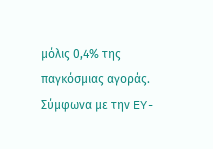μόλις 0,4% της παγκόσμιας αγοράς.
Σύμφωνα με την EY-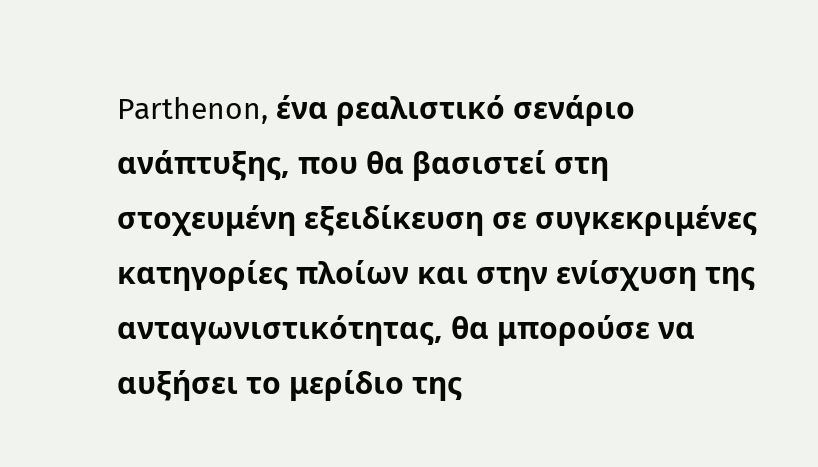Parthenon, ένα ρεαλιστικό σενάριο ανάπτυξης, που θα βασιστεί στη στοχευμένη εξειδίκευση σε συγκεκριμένες κατηγορίες πλοίων και στην ενίσχυση της ανταγωνιστικότητας, θα μπορούσε να αυξήσει το μερίδιο της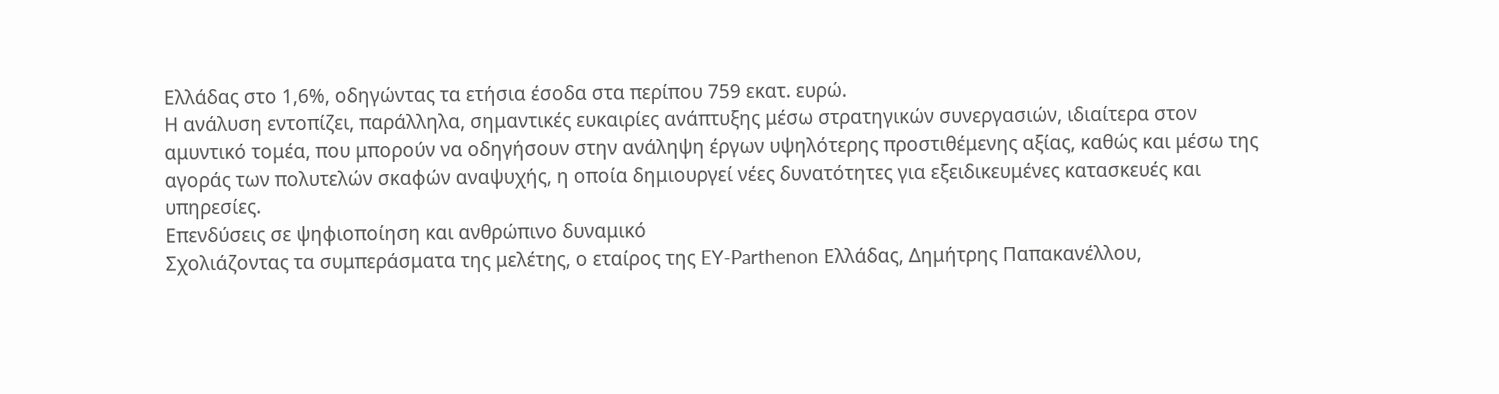Ελλάδας στο 1,6%, οδηγώντας τα ετήσια έσοδα στα περίπου 759 εκατ. ευρώ.
Η ανάλυση εντοπίζει, παράλληλα, σημαντικές ευκαιρίες ανάπτυξης μέσω στρατηγικών συνεργασιών, ιδιαίτερα στον αμυντικό τομέα, που μπορούν να οδηγήσουν στην ανάληψη έργων υψηλότερης προστιθέμενης αξίας, καθώς και μέσω της αγοράς των πολυτελών σκαφών αναψυχής, η οποία δημιουργεί νέες δυνατότητες για εξειδικευμένες κατασκευές και υπηρεσίες.
Επενδύσεις σε ψηφιοποίηση και ανθρώπινο δυναμικό
Σχολιάζοντας τα συμπεράσματα της μελέτης, ο εταίρος της EY-Parthenon Ελλάδας, Δημήτρης Παπακανέλλου,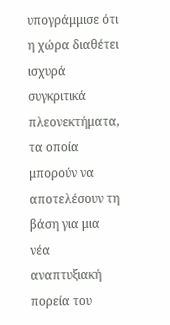υπογράμμισε ότι η χώρα διαθέτει ισχυρά συγκριτικά πλεονεκτήματα, τα οποία μπορούν να αποτελέσουν τη βάση για μια νέα αναπτυξιακή πορεία του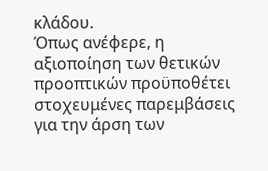κλάδου.
Όπως ανέφερε, η αξιοποίηση των θετικών προοπτικών προϋποθέτει στοχευμένες παρεμβάσεις για την άρση των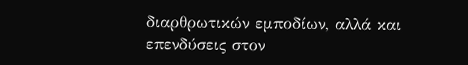διαρθρωτικών εμποδίων, αλλά και επενδύσεις στον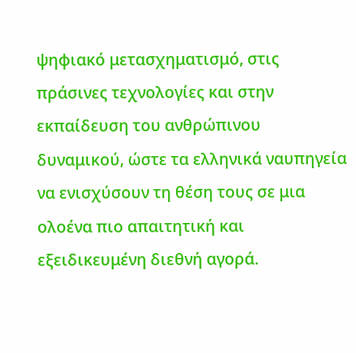ψηφιακό μετασχηματισμό, στις πράσινες τεχνολογίες και στην εκπαίδευση του ανθρώπινου δυναμικού, ώστε τα ελληνικά ναυπηγεία να ενισχύσουν τη θέση τους σε μια ολοένα πιο απαιτητική και εξειδικευμένη διεθνή αγορά.